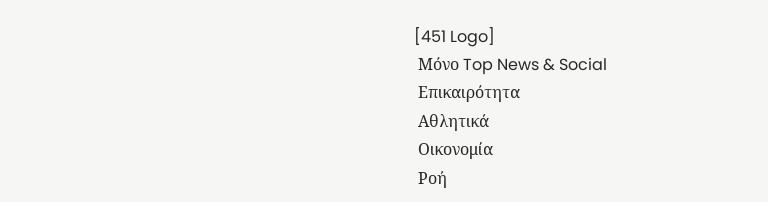[451 Logo]
 Μόνο Top News & Social
 Επικαιρότητα
 Αθλητικά
 Οικονομία
 Ροή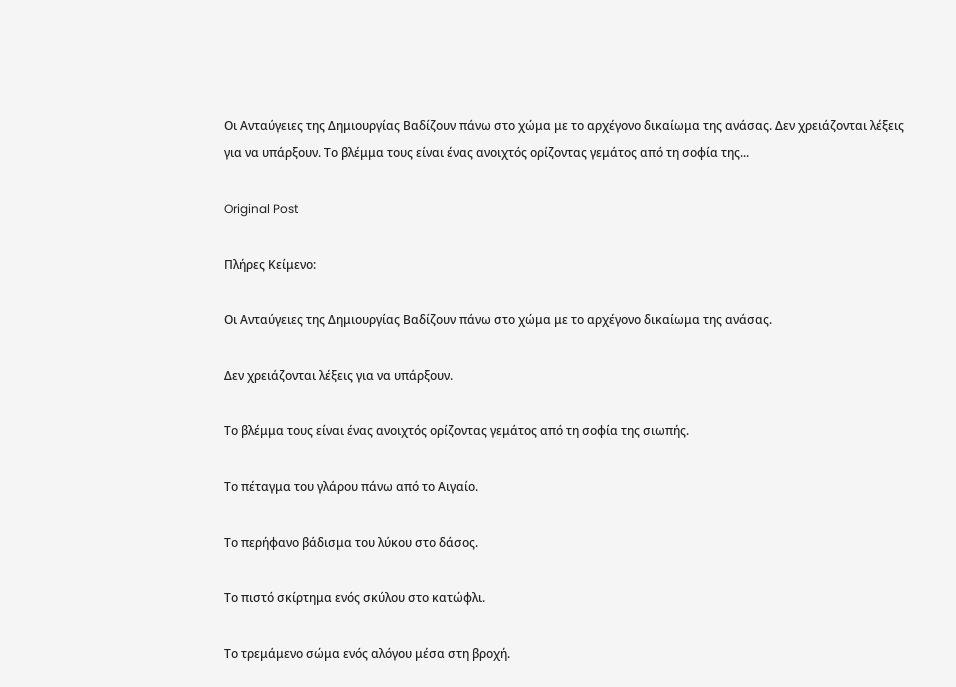Οι Ανταύγειες της Δημιουργίας Βαδίζουν πάνω στο χώμα με το αρχέγονο δικαίωμα της ανάσας. Δεν χρειάζονται λέξεις για να υπάρξουν. Το βλέμμα τους είναι ένας ανοιχτός ορίζοντας γεμάτος από τη σοφία της...

Original Post

Πλήρες Κείμενο:

Οι Ανταύγειες της Δημιουργίας Βαδίζουν πάνω στο χώμα με το αρχέγονο δικαίωμα της ανάσας.

Δεν χρειάζονται λέξεις για να υπάρξουν.

Το βλέμμα τους είναι ένας ανοιχτός ορίζοντας γεμάτος από τη σοφία της σιωπής.

Το πέταγμα του γλάρου πάνω από το Αιγαίο.

Το περήφανο βάδισμα του λύκου στο δάσος.

Το πιστό σκίρτημα ενός σκύλου στο κατώφλι.

Το τρεμάμενο σώμα ενός αλόγου μέσα στη βροχή.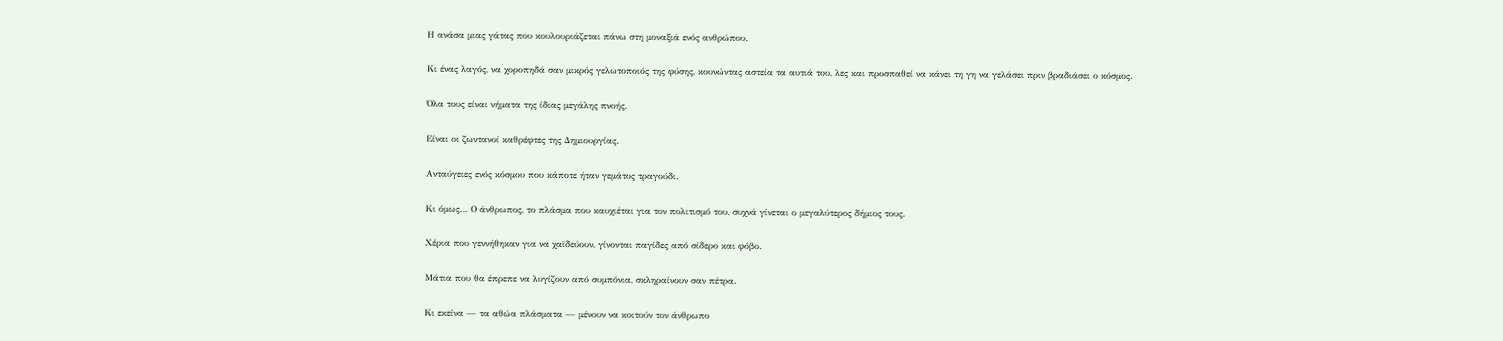Η ανάσα μιας γάτας που κουλουριάζεται πάνω στη μοναξιά ενός ανθρώπου.

Κι ένας λαγός, να χοροπηδά σαν μικρός γελωτοποιός της φύσης, κουνώντας αστεία τα αυτιά του, λες και προσπαθεί να κάνει τη γη να γελάσει πριν βραδιάσει ο κόσμος.

Όλα τους είναι νήματα της ίδιας μεγάλης πνοής.

Είναι οι ζωντανοί καθρέφτες της Δημιουργίας.

Ανταύγειες ενός κόσμου που κάποτε ήταν γεμάτος τραγούδι.

Κι όμως… Ο άνθρωπος, το πλάσμα που καυχιέται για τον πολιτισμό του, συχνά γίνεται ο μεγαλύτερος δήμιος τους.

Χέρια που γεννήθηκαν για να χαϊδεύουν, γίνονται παγίδες από σίδερο και φόβο.

Μάτια που θα έπρεπε να λυγίζουν από συμπόνια, σκληραίνουν σαν πέτρα.

Κι εκείνα — τα αθώα πλάσματα — μένουν να κοιτούν τον άνθρωπο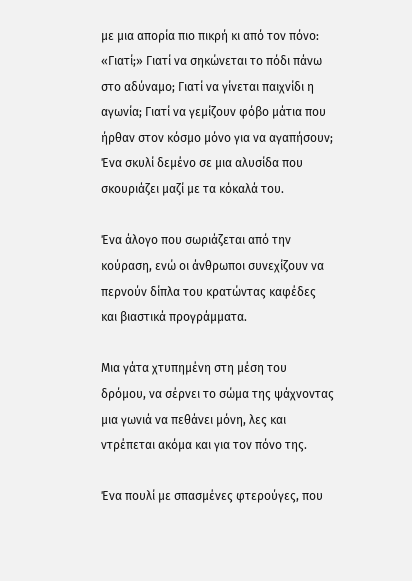με μια απορία πιο πικρή κι από τον πόνο: «Γιατί;» Γιατί να σηκώνεται το πόδι πάνω στο αδύναμο; Γιατί να γίνεται παιχνίδι η αγωνία; Γιατί να γεμίζουν φόβο μάτια που ήρθαν στον κόσμο μόνο για να αγαπήσουν; Ένα σκυλί δεμένο σε μια αλυσίδα που σκουριάζει μαζί με τα κόκαλά του.

Ένα άλογο που σωριάζεται από την κούραση, ενώ οι άνθρωποι συνεχίζουν να περνούν δίπλα του κρατώντας καφέδες και βιαστικά προγράμματα.

Μια γάτα χτυπημένη στη μέση του δρόμου, να σέρνει το σώμα της ψάχνοντας μια γωνιά να πεθάνει μόνη, λες και ντρέπεται ακόμα και για τον πόνο της.

Ένα πουλί με σπασμένες φτερούγες, που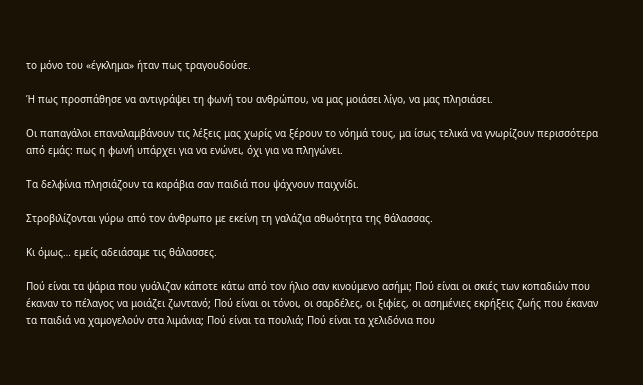το μόνο του «έγκλημα» ήταν πως τραγουδούσε.

Ή πως προσπάθησε να αντιγράψει τη φωνή του ανθρώπου, να μας μοιάσει λίγο, να μας πλησιάσει.

Οι παπαγάλοι επαναλαμβάνουν τις λέξεις μας χωρίς να ξέρουν το νόημά τους, μα ίσως τελικά να γνωρίζουν περισσότερα από εμάς: πως η φωνή υπάρχει για να ενώνει, όχι για να πληγώνει.

Τα δελφίνια πλησιάζουν τα καράβια σαν παιδιά που ψάχνουν παιχνίδι.

Στροβιλίζονται γύρω από τον άνθρωπο με εκείνη τη γαλάζια αθωότητα της θάλασσας.

Κι όμως… εμείς αδειάσαμε τις θάλασσες.

Πού είναι τα ψάρια που γυάλιζαν κάποτε κάτω από τον ήλιο σαν κινούμενο ασήμι; Πού είναι οι σκιές των κοπαδιών που έκαναν το πέλαγος να μοιάζει ζωντανό; Πού είναι οι τόνοι, οι σαρδέλες, οι ξιφίες, οι ασημένιες εκρήξεις ζωής που έκαναν τα παιδιά να χαμογελούν στα λιμάνια; Πού είναι τα πουλιά; Πού είναι τα χελιδόνια που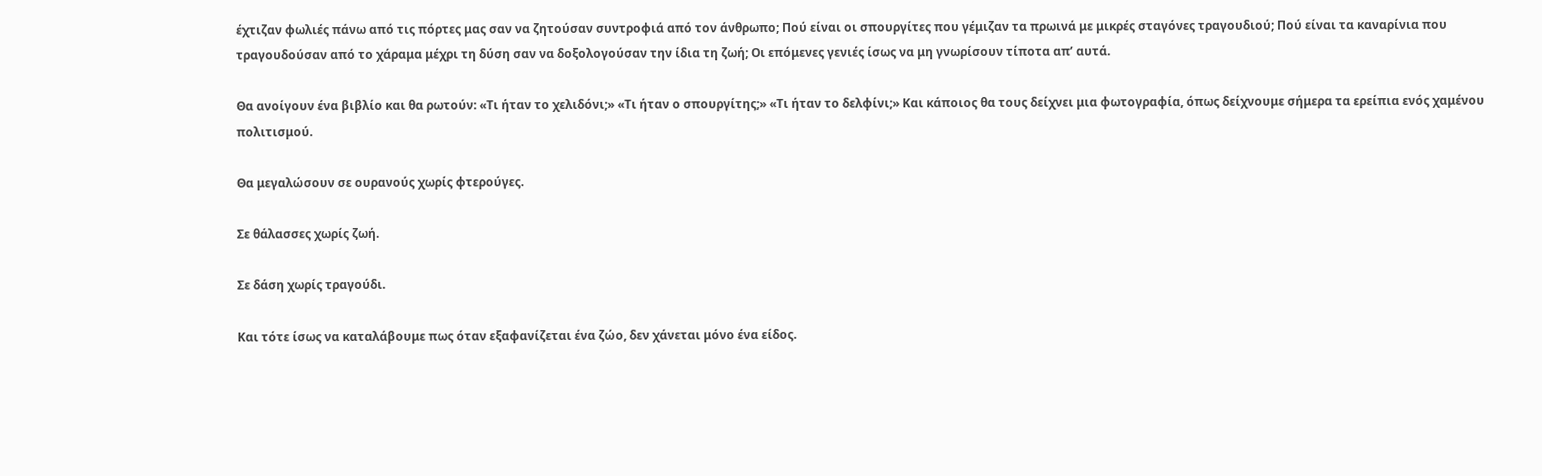έχτιζαν φωλιές πάνω από τις πόρτες μας σαν να ζητούσαν συντροφιά από τον άνθρωπο; Πού είναι οι σπουργίτες που γέμιζαν τα πρωινά με μικρές σταγόνες τραγουδιού; Πού είναι τα καναρίνια που τραγουδούσαν από το χάραμα μέχρι τη δύση σαν να δοξολογούσαν την ίδια τη ζωή; Οι επόμενες γενιές ίσως να μη γνωρίσουν τίποτα απ’ αυτά.

Θα ανοίγουν ένα βιβλίο και θα ρωτούν: «Τι ήταν το χελιδόνι;» «Τι ήταν ο σπουργίτης;» «Τι ήταν το δελφίνι;» Και κάποιος θα τους δείχνει μια φωτογραφία, όπως δείχνουμε σήμερα τα ερείπια ενός χαμένου πολιτισμού.

Θα μεγαλώσουν σε ουρανούς χωρίς φτερούγες.

Σε θάλασσες χωρίς ζωή.

Σε δάση χωρίς τραγούδι.

Και τότε ίσως να καταλάβουμε πως όταν εξαφανίζεται ένα ζώο, δεν χάνεται μόνο ένα είδος.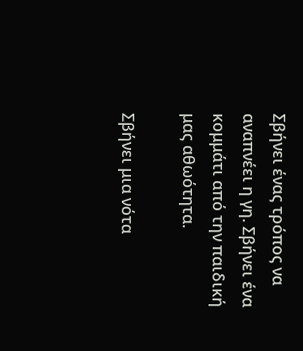Σβήνει ένας τρόπος να αναπνέει η γη. Σβήνει ένα κομμάτι από την παιδική μας αθωότητα.

Σβήνει μια νότα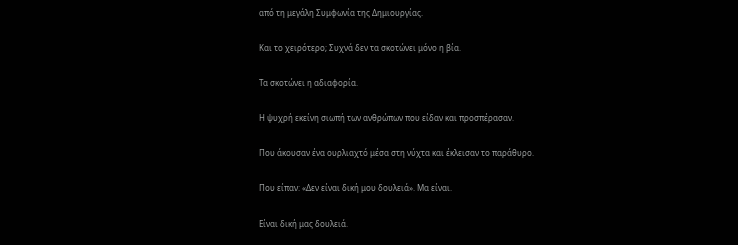από τη μεγάλη Συμφωνία της Δημιουργίας.

Και το χειρότερο; Συχνά δεν τα σκοτώνει μόνο η βία.

Τα σκοτώνει η αδιαφορία.

Η ψυχρή εκείνη σιωπή των ανθρώπων που είδαν και προσπέρασαν.

Που άκουσαν ένα ουρλιαχτό μέσα στη νύχτα και έκλεισαν το παράθυρο.

Που είπαν: «Δεν είναι δική μου δουλειά». Μα είναι.

Είναι δική μας δουλειά.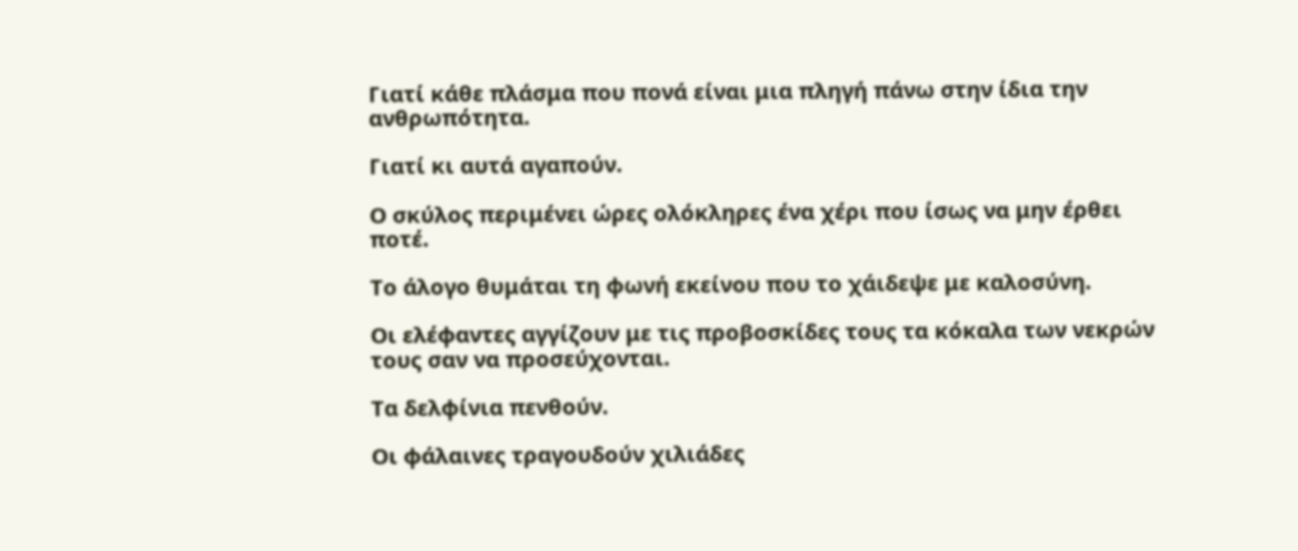Γιατί κάθε πλάσμα που πονά είναι μια πληγή πάνω στην ίδια την ανθρωπότητα.

Γιατί κι αυτά αγαπούν.

Ο σκύλος περιμένει ώρες ολόκληρες ένα χέρι που ίσως να μην έρθει ποτέ.

Το άλογο θυμάται τη φωνή εκείνου που το χάιδεψε με καλοσύνη.

Οι ελέφαντες αγγίζουν με τις προβοσκίδες τους τα κόκαλα των νεκρών τους σαν να προσεύχονται.

Τα δελφίνια πενθούν.

Οι φάλαινες τραγουδούν χιλιάδες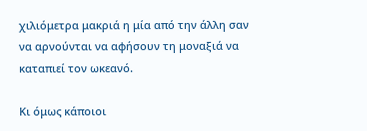χιλιόμετρα μακριά η μία από την άλλη σαν να αρνούνται να αφήσουν τη μοναξιά να καταπιεί τον ωκεανό.

Κι όμως κάποιοι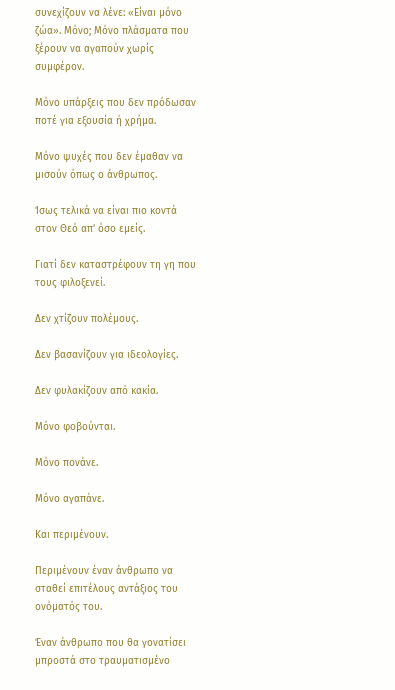συνεχίζουν να λένε: «Είναι μόνο ζώα». Μόνο; Μόνο πλάσματα που ξέρουν να αγαπούν χωρίς συμφέρον.

Μόνο υπάρξεις που δεν πρόδωσαν ποτέ για εξουσία ή χρήμα.

Μόνο ψυχές που δεν έμαθαν να μισούν όπως ο άνθρωπος.

Ίσως τελικά να είναι πιο κοντά στον Θεό απ’ όσο εμείς.

Γιατί δεν καταστρέφουν τη γη που τους φιλοξενεί.

Δεν χτίζουν πολέμους.

Δεν βασανίζουν για ιδεολογίες.

Δεν φυλακίζουν από κακία.

Μόνο φοβούνται.

Μόνο πονάνε.

Μόνο αγαπάνε.

Και περιμένουν.

Περιμένουν έναν άνθρωπο να σταθεί επιτέλους αντάξιος του ονόματός του.

Έναν άνθρωπο που θα γονατίσει μπροστά στο τραυματισμένο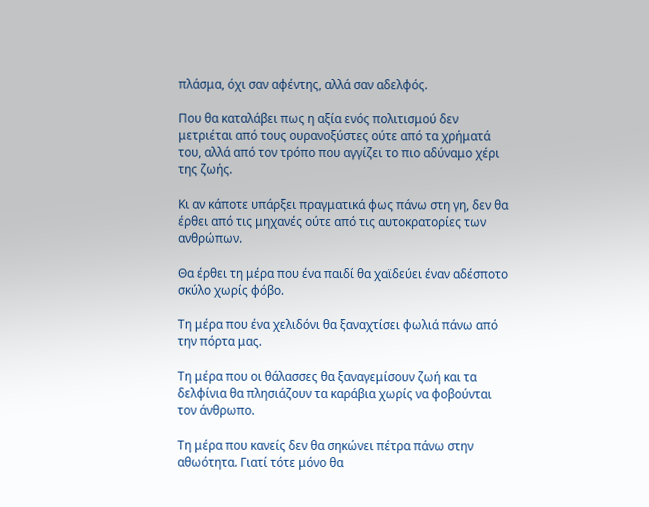πλάσμα, όχι σαν αφέντης, αλλά σαν αδελφός.

Που θα καταλάβει πως η αξία ενός πολιτισμού δεν μετριέται από τους ουρανοξύστες ούτε από τα χρήματά του, αλλά από τον τρόπο που αγγίζει το πιο αδύναμο χέρι της ζωής.

Κι αν κάποτε υπάρξει πραγματικά φως πάνω στη γη, δεν θα έρθει από τις μηχανές ούτε από τις αυτοκρατορίες των ανθρώπων.

Θα έρθει τη μέρα που ένα παιδί θα χαϊδεύει έναν αδέσποτο σκύλο χωρίς φόβο.

Τη μέρα που ένα χελιδόνι θα ξαναχτίσει φωλιά πάνω από την πόρτα μας.

Τη μέρα που οι θάλασσες θα ξαναγεμίσουν ζωή και τα δελφίνια θα πλησιάζουν τα καράβια χωρίς να φοβούνται τον άνθρωπο.

Τη μέρα που κανείς δεν θα σηκώνει πέτρα πάνω στην αθωότητα. Γιατί τότε μόνο θα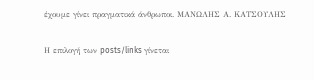έχουμε γίνει πραγματικά άνθρωποι. ΜΑΝΩΛΗΣ Α. ΚΑΤΣΟΥΛΗΣ

Η επιλογή των posts/links γίνεται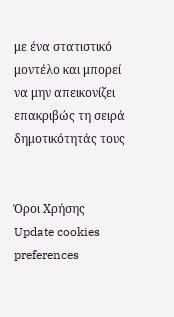με ένα στατιστικό μοντέλο και μπορεί να μην απεικονίζει επακριβώς τη σειρά δημοτικότητάς τους


Όροι Χρήσης
Update cookies preferences